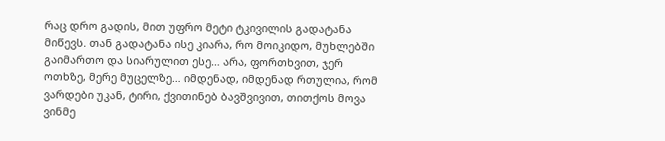რაც დრო გადის, მით უფრო მეტი ტკივილის გადატანა მიწევს. თან გადატანა ისე კიარა, რო მოიკიდო, მუხლებში გაიმართო და სიარულით ესე… არა, ფორთხვით, ჯერ ოთხზე, მერე მუცელზე… იმდენად, იმდენად რთულია, რომ ვარდები უკან, ტირი, ქვითინებ ბავშვივით, თითქოს მოვა ვინმე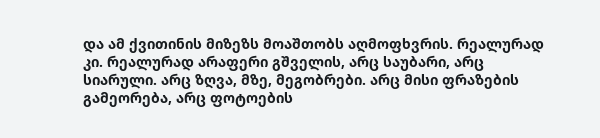და ამ ქვითინის მიზეზს მოაშთობს აღმოფხვრის. რეალურად კი. რეალურად არაფერი გშველის, არც საუბარი, არც სიარული. არც ზღვა, მზე, მეგობრები. არც მისი ფრაზების გამეორება, არც ფოტოების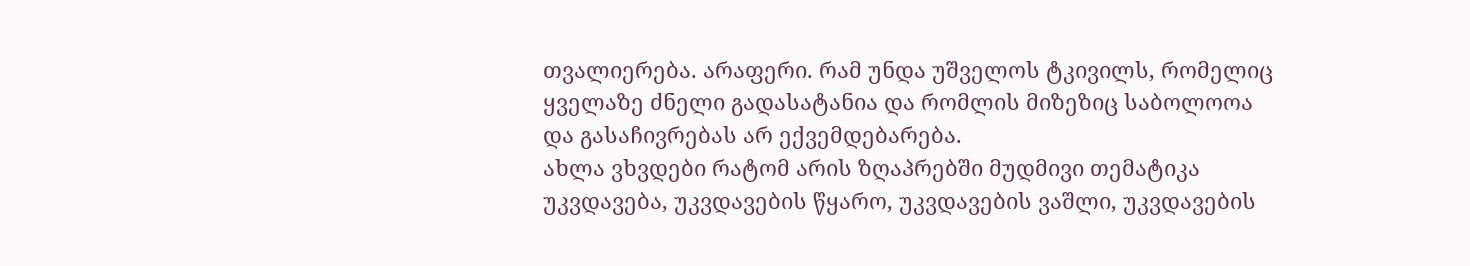თვალიერება. არაფერი. რამ უნდა უშველოს ტკივილს, რომელიც ყველაზე ძნელი გადასატანია და რომლის მიზეზიც საბოლოოა და გასაჩივრებას არ ექვემდებარება.
ახლა ვხვდები რატომ არის ზღაპრებში მუდმივი თემატიკა უკვდავება, უკვდავების წყარო, უკვდავების ვაშლი, უკვდავების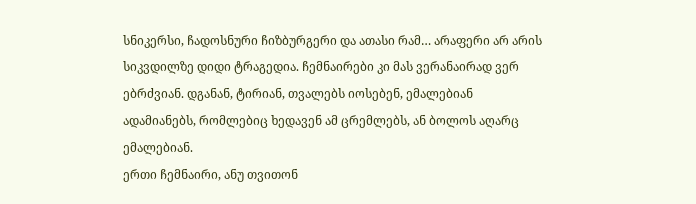სნიკერსი, ჩადოსნური ჩიზბურგერი და ათასი რამ… არაფერი არ არის სიკვდილზე დიდი ტრაგედია. ჩემნაირები კი მას ვერანაირად ვერ ებრძვიან. დგანან, ტირიან, თვალებს იოსებენ, ემალებიან ადამიანებს, რომლებიც ხედავენ ამ ცრემლებს, ან ბოლოს აღარც ემალებიან.
ერთი ჩემნაირი, ანუ თვითონ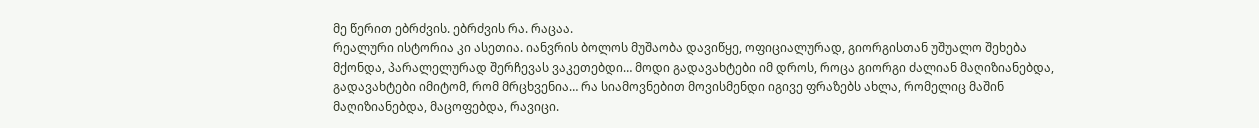მე წერით ებრძვის. ებრძვის რა. რაცაა.
რეალური ისტორია კი ასეთია. იანვრის ბოლოს მუშაობა დავიწყე, ოფიციალურად, გიორგისთან უშუალო შეხება მქონდა, პარალელურად შერჩევას ვაკეთებდი… მოდი გადავახტები იმ დროს, როცა გიორგი ძალიან მაღიზიანებდა, გადავახტები იმიტომ, რომ მრცხვენია… რა სიამოვნებით მოვისმენდი იგივე ფრაზებს ახლა, რომელიც მაშინ მაღიზიანებდა, მაცოფებდა, რავიცი.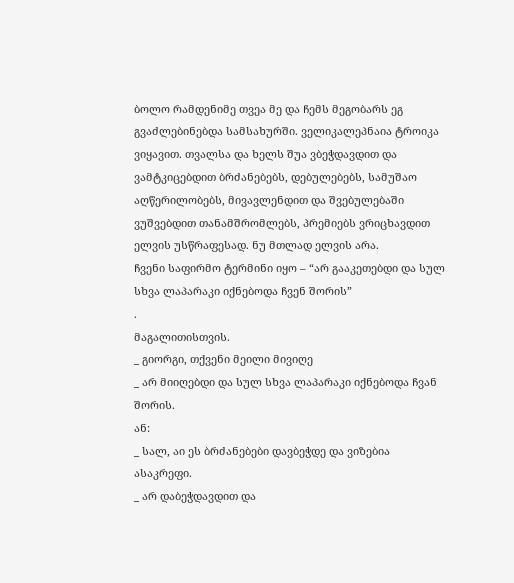ბოლო რამდენიმე თვეა მე და ჩემს მეგობარს ეგ გვაძლებინებდა სამსახურში. ველიკალეპნაია ტროიკა ვიყავით. თვალსა და ხელს შუა ვბეჭდავდით და ვამტკიცებდით ბრძანებებს, დებულებებს, სამუშაო აღწერილობებს, მივავლენდით და შვებულებაში ვუშვებდით თანამშრომლებს, პრემიებს ვრიცხავდით ელვის უსწრაფესად. ნუ მთლად ელვის არა.
ჩვენი საფირმო ტერმინი იყო – “არ გააკეთებდი და სულ სხვა ლაპარაკი იქნებოდა ჩვენ შორის”
.
მაგალითისთვის.
_ გიორგი, თქვენი მეილი მივიღე
_ არ მიიღებდი და სულ სხვა ლაპარაკი იქნებოდა ჩვან შორის.
ან:
_ სალ, აი ეს ბრძანებები დავბეჭდე და ვიზებია ასაკრეფი.
_ არ დაბეჭდავდით და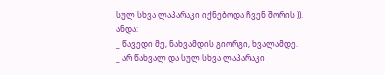სულ სხვა ლაპარაკი იქნებოდა ჩვენ შორის )).
ანდა:
_ წავედი მე, ნახვამდის გიორგი, ხვალამდე.
_ არ წახვალ და სულ სხვა ლაპარაკი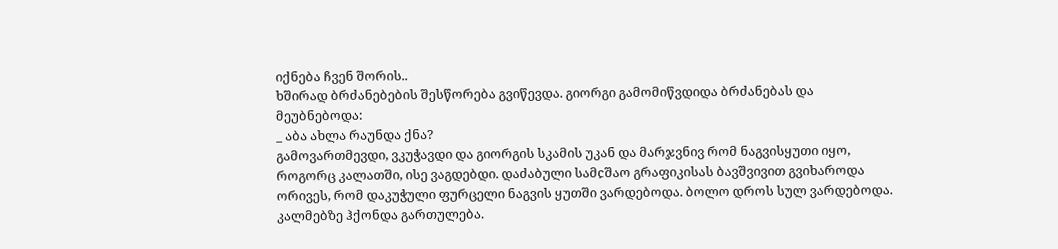იქნება ჩვენ შორის..
ხშირად ბრძანებების შესწორება გვიწევდა. გიორგი გამომიწვდიდა ბრძანებას და მეუბნებოდა:
_ აბა ახლა რაუნდა ქნა?
გამოვართმევდი, ვკუჭავდი და გიორგის სკამის უკან და მარჯვნივ რომ ნაგვისყუთი იყო, როგორც კალათში, ისე ვაგდებდი. დაძაბული სამჺშაო გრაფიკისას ბავშვივით გვიხაროდა ორივეს, რომ დაკუჭული ფურცელი ნაგვის ყუთში ვარდებოდა. ბოლო დროს სულ ვარდებოდა.
კალმებზე ჰქონდა გართულება.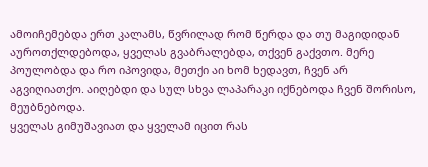ამოიჩემებდა ერთ კალამს, წვრილად რომ წერდა და თუ მაგიდიდან აუროთქლდებოდა, ყველას გვაბრალებდა, თქვენ გაქვთო. მერე პოულობდა და რო იპოვიდა, მეთქი აი ხომ ხედავთ, ჩვენ არ აგვიღიათქო. აიღებდი და სულ სხვა ლაპარაკი იქნებოდა ჩვენ შორისო, მეუბნებოდა.
ყველას გიმუშავიათ და ყველამ იცით რას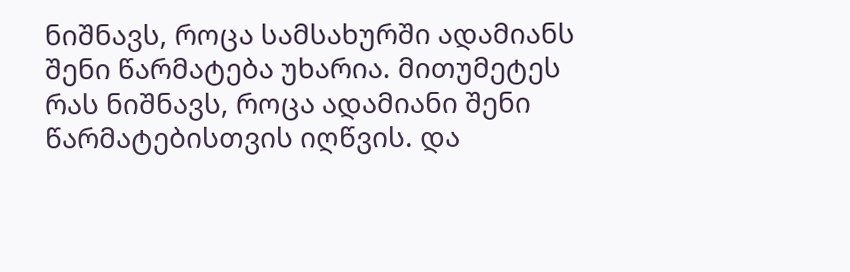ნიშნავს, როცა სამსახურში ადამიანს შენი წარმატება უხარია. მითუმეტეს რას ნიშნავს, როცა ადამიანი შენი წარმატებისთვის იღწვის. და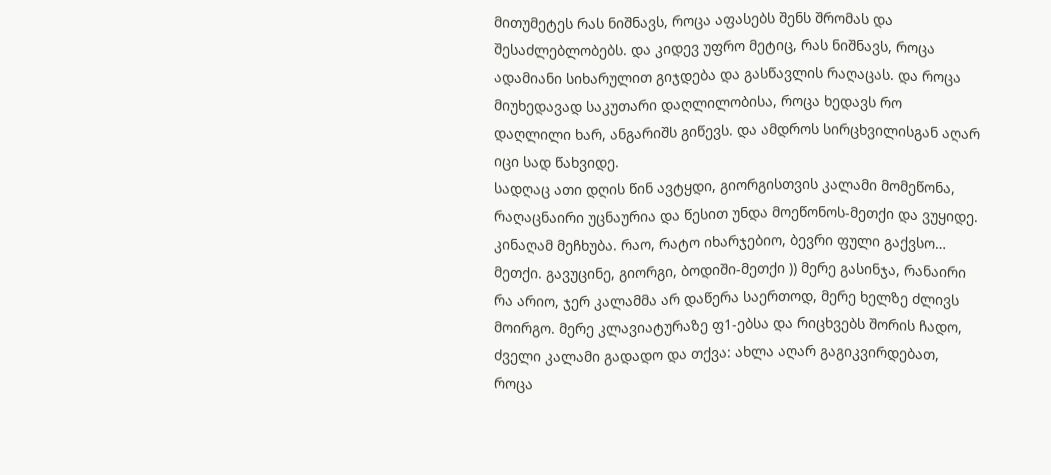მითუმეტეს რას ნიშნავს, როცა აფასებს შენს შრომას და შესაძლებლობებს. და კიდევ უფრო მეტიც, რას ნიშნავს, როცა ადამიანი სიხარულით გიჯდება და გასწავლის რაღაცას. და როცა მიუხედავად საკუთარი დაღლილობისა, როცა ხედავს რო დაღლილი ხარ, ანგარიშს გიწევს. და ამდროს სირცხვილისგან აღარ იცი სად წახვიდე.
სადღაც ათი დღის წინ ავტყდი, გიორგისთვის კალამი მომეწონა, რაღაცნაირი უცნაურია და წესით უნდა მოეწონოს-მეთქი და ვუყიდე. კინაღამ მეჩხუბა. რაო, რატო იხარჯებიო, ბევრი ფული გაქვსო… მეთქი. გავუცინე, გიორგი, ბოდიში-მეთქი )) მერე გასინჯა, რანაირი რა არიო, ჯერ კალამმა არ დაწერა საერთოდ, მერე ხელზე ძლივს მოირგო. მერე კლავიატურაზე ფ1-ებსა და რიცხვებს შორის ჩადო, ძველი კალამი გადადო და თქვა: ახლა აღარ გაგიკვირდებათ, როცა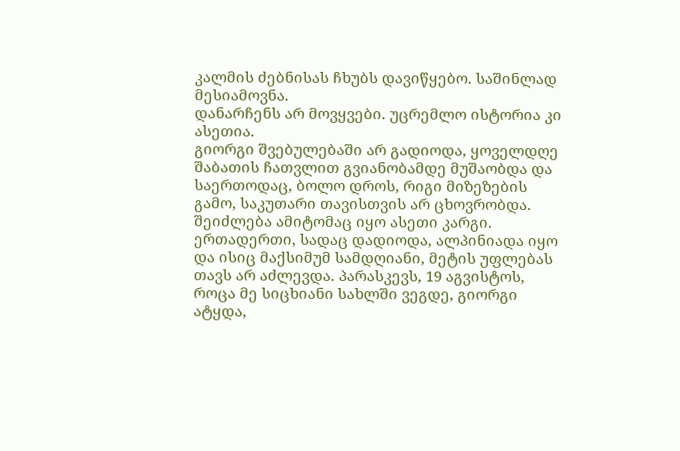კალმის ძებნისას ჩხუბს დავიწყებო. საშინლად მესიამოვნა.
დანარჩენს არ მოვყვები. უცრემლო ისტორია კი ასეთია.
გიორგი შვებულებაში არ გადიოდა, ყოველდღე შაბათის ჩათვლით გვიანობამდე მუშაობდა და საერთოდაც, ბოლო დროს, რიგი მიზეზების გამო, საკუთარი თავისთვის არ ცხოვრობდა. შეიძლება ამიტომაც იყო ასეთი კარგი. ერთადერთი, სადაც დადიოდა, ალპინიადა იყო და ისიც მაქსიმუმ სამდღიანი, მეტის უფლებას თავს არ აძლევდა. პარასკევს, 19 აგვისტოს, როცა მე სიცხიანი სახლში ვეგდე, გიორგი ატყდა,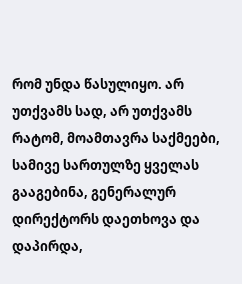რომ უნდა წასულიყო. არ უთქვამს სად, არ უთქვამს რატომ, მოამთავრა საქმეები, სამივე სართულზე ყველას გააგებინა, გენერალურ დირექტორს დაეთხოვა და დაპირდა,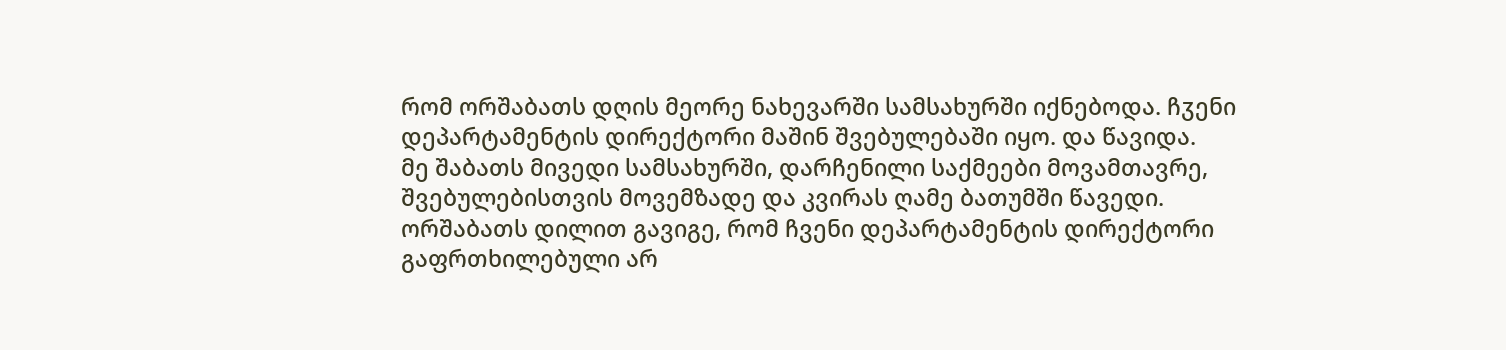რომ ორშაბათს დღის მეორე ნახევარში სამსახურში იქნებოდა. ჩჳენი დეპარტამენტის დირექტორი მაშინ შვებულებაში იყო. და წავიდა.
მე შაბათს მივედი სამსახურში, დარჩენილი საქმეები მოვამთავრე, შვებულებისთვის მოვემზადე და კვირას ღამე ბათუმში წავედი.
ორშაბათს დილით გავიგე, რომ ჩვენი დეპარტამენტის დირექტორი გაფრთხილებული არ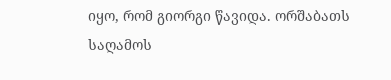იყო, რომ გიორგი წავიდა. ორშაბათს საღამოს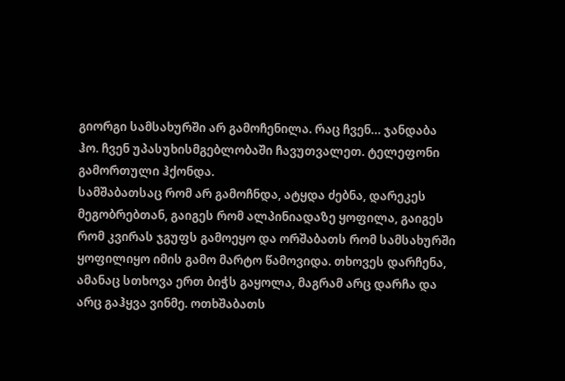გიორგი სამსახურში არ გამოჩენილა. რაც ჩვენ… ჯანდაბა ჰო. ჩვენ უპასუხისმგებლობაში ჩავუთვალეთ. ტელეფონი გამორთული ჰქონდა.
სამშაბათსაც რომ არ გამოჩნდა, ატყდა ძებნა, დარეკეს მეგობრებთან, გაიგეს რომ ალპინიადაზე ყოფილა, გაიგეს რომ კვირას ჯგუფს გამოეყო და ორშაბათს რომ სამსახურში ყოფილიყო იმის გამო მარტო წამოვიდა. თხოვეს დარჩენა, ამანაც სთხოვა ერთ ბიჭს გაყოლა, მაგრამ არც დარჩა და არც გაჰყვა ვინმე. ოთხშაბათს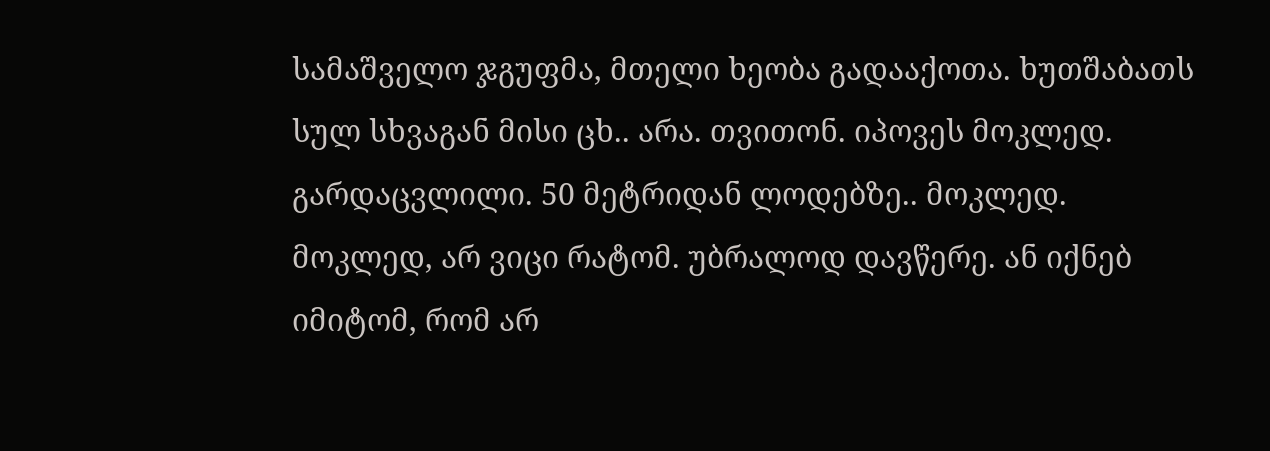სამაშველო ჯგუფმა, მთელი ხეობა გადააქოთა. ხუთშაბათს სულ სხვაგან მისი ცხ.. არა. თვითონ. იპოვეს მოკლედ. გარდაცვლილი. 50 მეტრიდან ლოდებზე.. მოკლედ.
მოკლედ, არ ვიცი რატომ. უბრალოდ დავწერე. ან იქნებ იმიტომ, რომ არ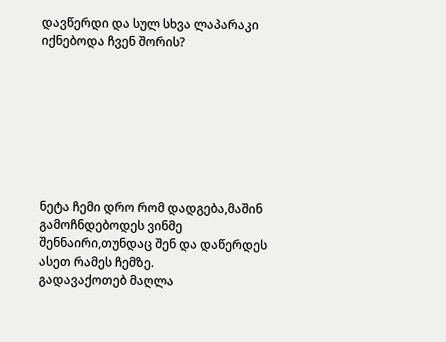დავწერდი და სულ სხვა ლაპარაკი იქნებოდა ჩვენ შორის?








ნეტა ჩემი დრო რომ დადგება,მაშინ გამოჩნდებოდეს ვინმე შენნაირი,თუნდაც შენ და დაწერდეს ასეთ რამეს ჩემზე.
გადავაქოთებ მაღლა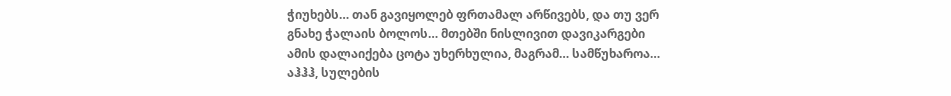ჭიუხებს… თან გავიყოლებ ფრთამალ არწივებს, და თუ ვერ გნახე ჭალაის ბოლოს… მთებში ნისლივით დავიკარგები
ამის დალაიქება ცოტა უხერხულია, მაგრამ… სამწუხაროა…
აჰჰჰ, სულების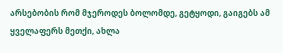არსებობის რომ მჯეროდეს ბოლომდე, გეტყოდი, გაიგებს ამ ყველაფერს მეთქი, ახლა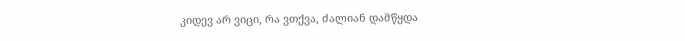კიდევ არ ვიცი, რა ვთქვა, ძალიან დამწყდა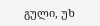გული, უხ